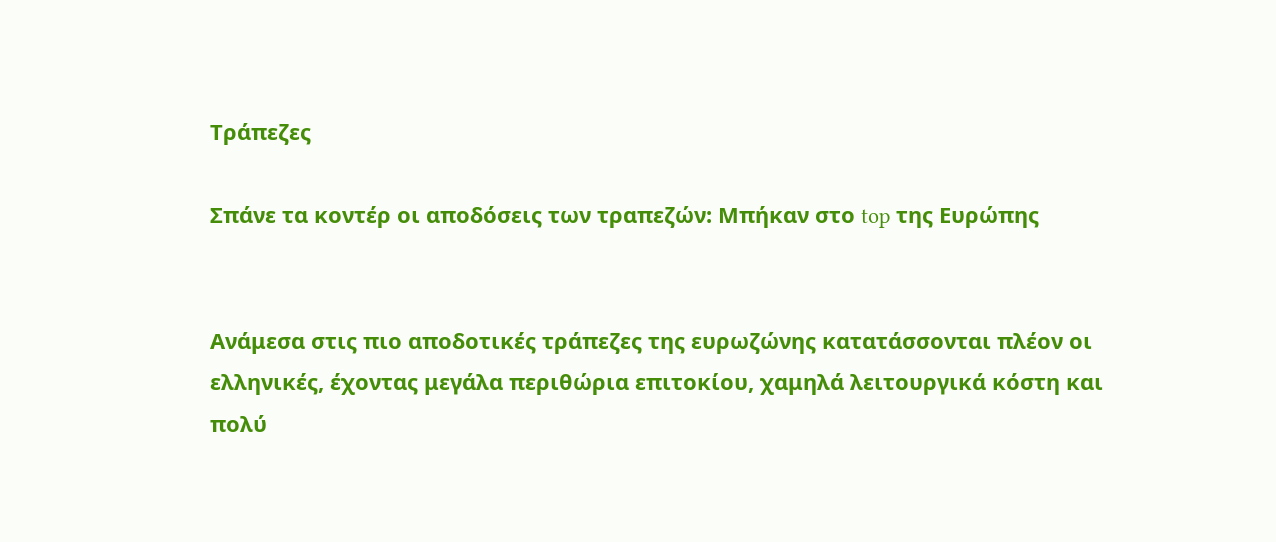Τράπεζες

Σπάνε τα κοντέρ οι αποδόσεις των τραπεζών: Μπήκαν στο top της Ευρώπης


Ανάμεσα στις πιο αποδοτικές τράπεζες της ευρωζώνης κατατάσσονται πλέον οι ελληνικές, έχοντας μεγάλα περιθώρια επιτοκίου, χαμηλά λειτουργικά κόστη και πολύ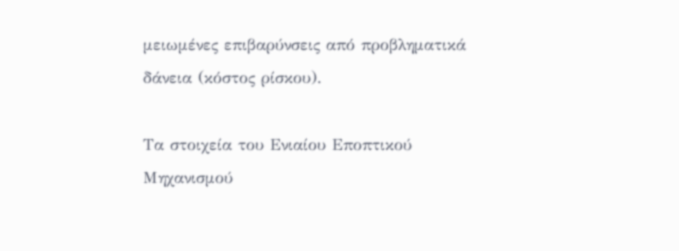μειωμένες επιβαρύνσεις από προβληματικά δάνεια (κόστος ρίσκου).

Τα στοιχεία του Ενιαίου Εποπτικού Μηχανισμού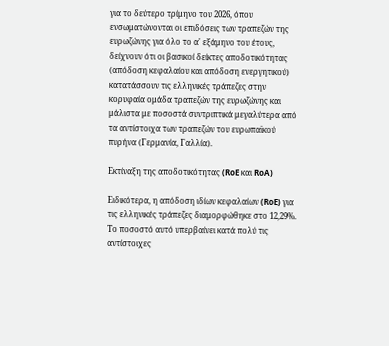για το δεύτερο τρίμηνο του 2026, όπου ενσωματώνονται οι επιδόσεις των τραπεζών της ευρωζώνης για όλο το α' εξάμηνο του έτους, δείχνουν ότι οι βασικοί δείκτες αποδοτικότητας (απόδοση κεφαλαίου και απόδοση ενεργητικού) κατατάσσουν τις ελληνικές τράπεζες στην κορυφαία ομάδα τραπεζών της ευρωζώνης και μάλιστα με ποσοστά συντριπτικά μεγαλύτερα από τα αντίστοιχα των τραπεζών του ευρωπαϊκού πυρήνα (Γερμανία, Γαλλία).

Εκτίναξη της αποδοτικότητας (RoE και RoA)

Ειδικότερα, η απόδοση ιδίων κεφαλαίων (RoE) για τις ελληνικές τράπεζες διαμορφώθηκε στο 12,29%. Το ποσοστό αυτό υπερβαίνει κατά πολύ τις αντίστοιχες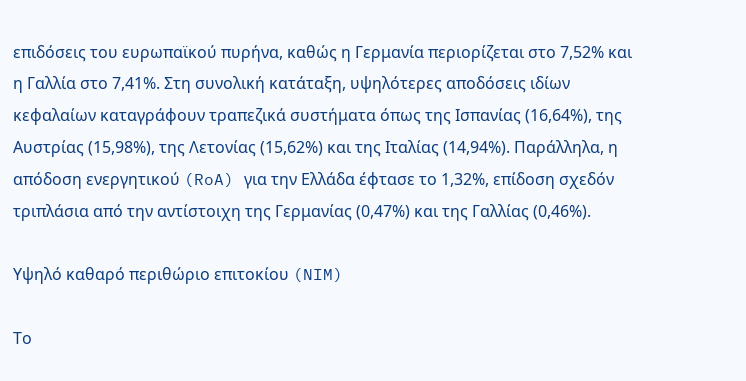επιδόσεις του ευρωπαϊκού πυρήνα, καθώς η Γερμανία περιορίζεται στο 7,52% και η Γαλλία στο 7,41%. Στη συνολική κατάταξη, υψηλότερες αποδόσεις ιδίων κεφαλαίων καταγράφουν τραπεζικά συστήματα όπως της Ισπανίας (16,64%), της Αυστρίας (15,98%), της Λετονίας (15,62%) και της Ιταλίας (14,94%). Παράλληλα, η απόδοση ενεργητικού (RoA) για την Ελλάδα έφτασε το 1,32%, επίδοση σχεδόν τριπλάσια από την αντίστοιχη της Γερμανίας (0,47%) και της Γαλλίας (0,46%).

Υψηλό καθαρό περιθώριο επιτοκίου (NIM)

Το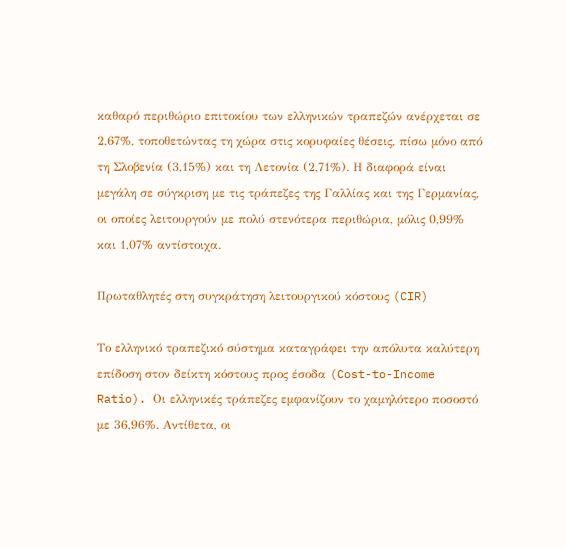καθαρό περιθώριο επιτοκίου των ελληνικών τραπεζών ανέρχεται σε 2,67%, τοποθετώντας τη χώρα στις κορυφαίες θέσεις, πίσω μόνο από τη Σλοβενία (3,15%) και τη Λετονία (2,71%). Η διαφορά είναι μεγάλη σε σύγκριση με τις τράπεζες της Γαλλίας και της Γερμανίας, οι οποίες λειτουργούν με πολύ στενότερα περιθώρια, μόλις 0,99% και 1,07% αντίστοιχα.

Πρωταθλητές στη συγκράτηση λειτουργικού κόστους (CIR)

Το ελληνικό τραπεζικό σύστημα καταγράφει την απόλυτα καλύτερη επίδοση στον δείκτη κόστους προς έσοδα (Cost-to-Income Ratio). Οι ελληνικές τράπεζες εμφανίζουν το χαμηλότερο ποσοστό με 36,96%. Αντίθετα, οι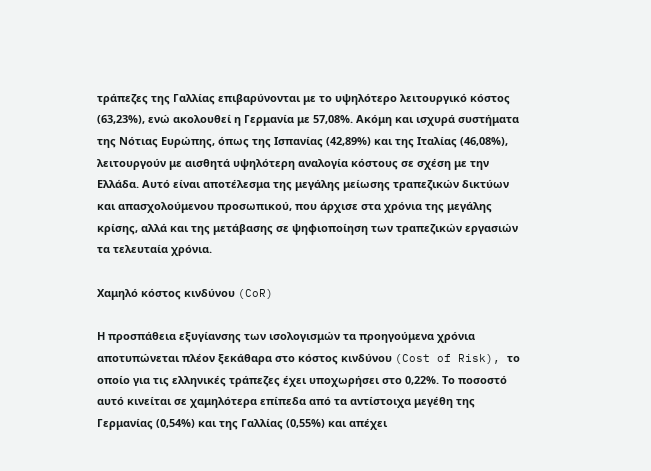τράπεζες της Γαλλίας επιβαρύνονται με το υψηλότερο λειτουργικό κόστος (63,23%), ενώ ακολουθεί η Γερμανία με 57,08%. Ακόμη και ισχυρά συστήματα της Νότιας Ευρώπης, όπως της Ισπανίας (42,89%) και της Ιταλίας (46,08%), λειτουργούν με αισθητά υψηλότερη αναλογία κόστους σε σχέση με την Ελλάδα. Αυτό είναι αποτέλεσμα της μεγάλης μείωσης τραπεζικών δικτύων και απασχολούμενου προσωπικού, που άρχισε στα χρόνια της μεγάλης κρίσης, αλλά και της μετάβασης σε ψηφιοποίηση των τραπεζικών εργασιών τα τελευταία χρόνια.

Χαμηλό κόστος κινδύνου (CoR)

Η προσπάθεια εξυγίανσης των ισολογισμών τα προηγούμενα χρόνια αποτυπώνεται πλέον ξεκάθαρα στο κόστος κινδύνου (Cost of Risk), το οποίο για τις ελληνικές τράπεζες έχει υποχωρήσει στο 0,22%. Το ποσοστό αυτό κινείται σε χαμηλότερα επίπεδα από τα αντίστοιχα μεγέθη της Γερμανίας (0,54%) και της Γαλλίας (0,55%) και απέχει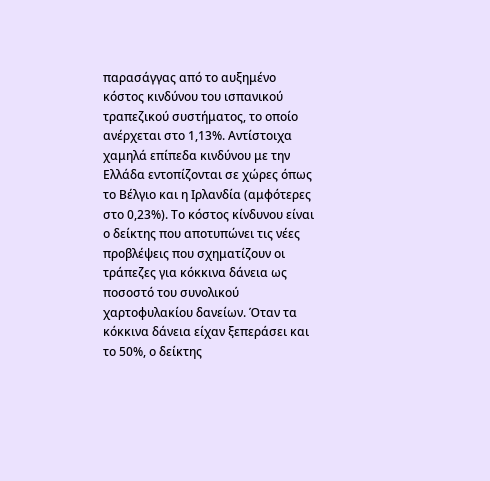παρασάγγας από το αυξημένο κόστος κινδύνου του ισπανικού τραπεζικού συστήματος, το οποίο ανέρχεται στο 1,13%. Αντίστοιχα χαμηλά επίπεδα κινδύνου με την Ελλάδα εντοπίζονται σε χώρες όπως το Βέλγιο και η Ιρλανδία (αμφότερες στο 0,23%). Το κόστος κίνδυνου είναι ο δείκτης που αποτυπώνει τις νέες προβλέψεις που σχηματίζουν οι τράπεζες για κόκκινα δάνεια ως ποσοστό του συνολικού χαρτοφυλακίου δανείων. Όταν τα κόκκινα δάνεια είχαν ξεπεράσει και το 50%, ο δείκτης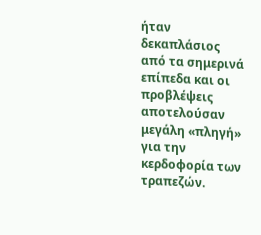ήταν δεκαπλάσιος από τα σημερινά επίπεδα και οι προβλέψεις αποτελούσαν μεγάλη «πληγή» για την κερδοφορία των τραπεζών.